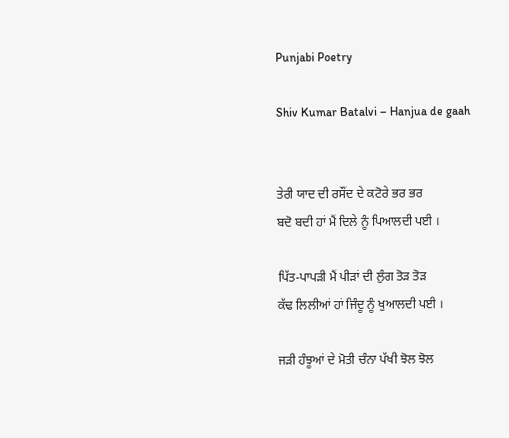Punjabi Poetry

Shiv Kumar Batalvi – Hanjua de gaah


ਤੇਰੀ ਯਾਦ ਦੀ ਰਸੌਂਦ ਦੇ ਕਟੋਰੇ ਭਰ ਭਰ
ਬਦੋ ਬਦੀ ਹਾਂ ਮੈਂ ਦਿਲੇ ਨੂੰ ਪਿਆਲਦੀ ਪਈ ।

ਪਿੱਤ-ਪਾਪੜੀ ਮੈਂ ਪੀੜਾਂ ਦੀ ਲੁੰਗ ਤੋੜ ਤੋੜ
ਕੱਢ ਲਿਲੀਆਂ ਹਾਂ ਜਿੰਦੂ ਨੂੰ ਖੁਆਲਦੀ ਪਈ ।

ਜੜੀ ਹੰਝੂਆਂ ਦੇ ਮੋਤੀ ਚੰਨਾ ਪੱਖੀ ਝੋਲ ਝੋਲ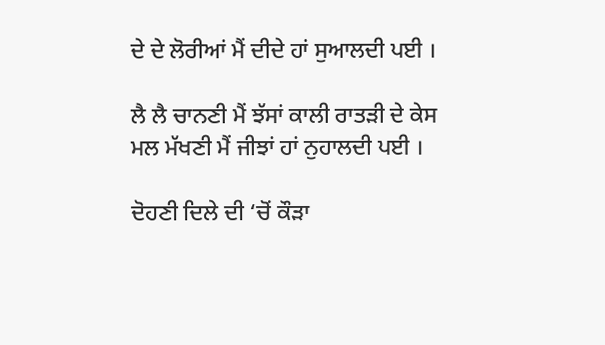ਦੇ ਦੇ ਲੋਰੀਆਂ ਮੈਂ ਦੀਦੇ ਹਾਂ ਸੁਆਲਦੀ ਪਈ ।

ਲੈ ਲੈ ਚਾਨਣੀ ਮੈਂ ਝੱਸਾਂ ਕਾਲੀ ਰਾਤੜੀ ਦੇ ਕੇਸ
ਮਲ ਮੱਖਣੀ ਮੈਂ ਜੀਝਾਂ ਹਾਂ ਨੁਹਾਲਦੀ ਪਈ ।

ਦੋਹਣੀ ਦਿਲੇ ਦੀ ‘ਚੋਂ ਕੌੜਾ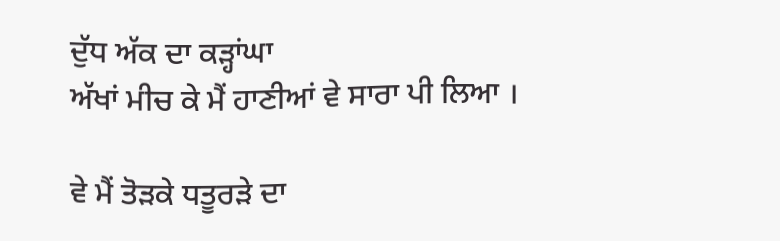ਦੁੱਧ ਅੱਕ ਦਾ ਕੜ੍ਹਾਂਘਾ
ਅੱਖਾਂ ਮੀਚ ਕੇ ਮੈਂ ਹਾਣੀਆਂ ਵੇ ਸਾਰਾ ਪੀ ਲਿਆ ।

ਵੇ ਮੈਂ ਤੋੜਕੇ ਧਤੂਰੜੇ ਦਾ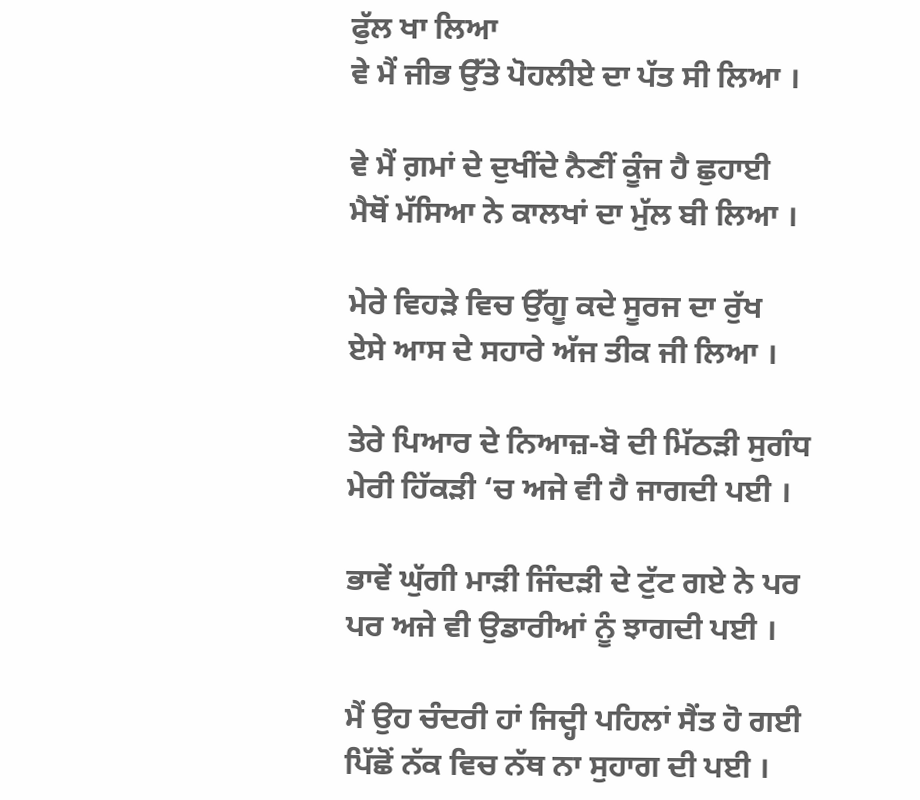ਫੁੱਲ ਖਾ ਲਿਆ
ਵੇ ਮੈਂ ਜੀਭ ਉੱਤੇ ਪੋਹਲੀਏ ਦਾ ਪੱਤ ਸੀ ਲਿਆ ।

ਵੇ ਮੈਂ ਗ਼ਮਾਂ ਦੇ ਦੁਖੀਂਦੇ ਨੈਣੀਂ ਕੂੰਜ ਹੈ ਛੁਹਾਈ
ਮੈਥੋਂ ਮੱਸਿਆ ਨੇ ਕਾਲਖਾਂ ਦਾ ਮੁੱਲ ਬੀ ਲਿਆ ।

ਮੇਰੇ ਵਿਹੜੇ ਵਿਚ ਉੱਗੂ ਕਦੇ ਸੂਰਜ ਦਾ ਰੁੱਖ
ਏਸੇ ਆਸ ਦੇ ਸਹਾਰੇ ਅੱਜ ਤੀਕ ਜੀ ਲਿਆ ।

ਤੇਰੇ ਪਿਆਰ ਦੇ ਨਿਆਜ਼-ਬੋ ਦੀ ਮਿੱਠੜੀ ਸੁਗੰਧ
ਮੇਰੀ ਹਿੱਕੜੀ ‘ਚ ਅਜੇ ਵੀ ਹੈ ਜਾਗਦੀ ਪਈ ।

ਭਾਵੇਂ ਘੁੱਗੀ ਮਾੜੀ ਜਿੰਦੜੀ ਦੇ ਟੁੱਟ ਗਏ ਨੇ ਪਰ
ਪਰ ਅਜੇ ਵੀ ਉਡਾਰੀਆਂ ਨੂੰ ਝਾਗਦੀ ਪਈ ।

ਮੈਂ ਉਹ ਚੰਦਰੀ ਹਾਂ ਜਿਦ੍ਹੀ ਪਹਿਲਾਂ ਸੈਂਤ ਹੋ ਗਈ
ਪਿੱਛੋਂ ਨੱਕ ਵਿਚ ਨੱਥ ਨਾ ਸੁਹਾਗ ਦੀ ਪਈ ।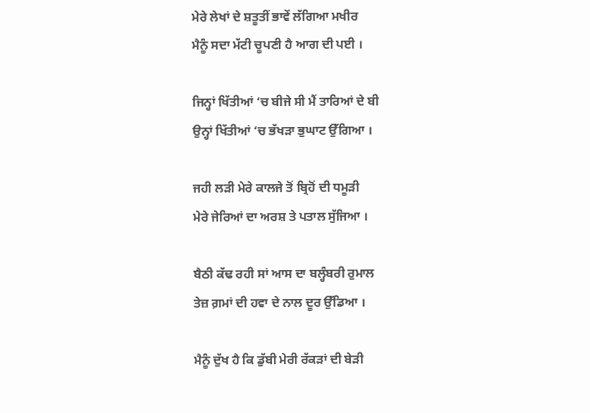ਮੇਰੇ ਲੇਖਾਂ ਦੇ ਸ਼ਤੂਤੀਂ ਭਾਵੇਂ ਲੱਗਿਆ ਮਖੀਰ
ਮੈਨੂੰ ਸਦਾ ਮੱਟੀ ਚੂਪਣੀ ਹੈ ਆਗ ਦੀ ਪਈ ।

ਜਿਨ੍ਹਾਂ ਖਿੱਤੀਆਂ ‘ਚ ਬੀਜੇ ਸੀ ਮੈਂ ਤਾਰਿਆਂ ਦੇ ਬੀ
ਉਨ੍ਹਾਂ ਖਿੱਤੀਆਂ ‘ਚ ਭੱਖੜਾ ਭੁਘਾਟ ਉੱਗਿਆ ।

ਜਹੀ ਲੜੀ ਮੇਰੇ ਕਾਲਜੇ ਤੋਂ ਬ੍ਰਿਹੋਂ ਦੀ ਧਮੂੜੀ
ਮੇਰੇ ਜੇਰਿਆਂ ਦਾ ਅਰਸ਼ ਤੇ ਪਤਾਲ ਸੁੱਜਿਆ ।

ਬੈਠੀ ਕੱਢ ਰਹੀ ਸਾਂ ਆਸ ਦਾ ਬਲ੍ਹੰਬਰੀ ਰੁਮਾਲ
ਤੇਜ਼ ਗ਼ਮਾਂ ਦੀ ਹਵਾ ਦੇ ਨਾਲ ਦੂਰ ਉੱਡਿਆ ।

ਮੈਨੂੰ ਦੁੱਖ ਹੈ ਕਿ ਡੁੱਬੀ ਮੇਰੀ ਰੱਕੜਾਂ ਦੀ ਬੇੜੀ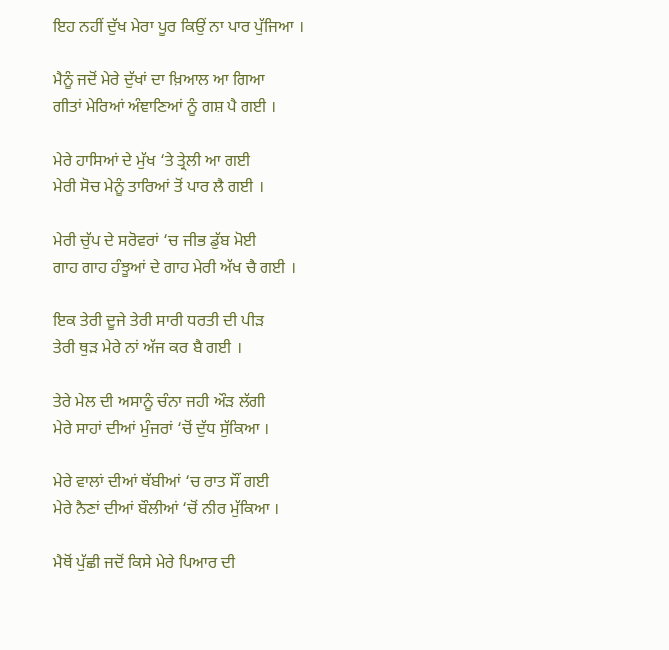ਇਹ ਨਹੀਂ ਦੁੱਖ ਮੇਰਾ ਪੂਰ ਕਿਉਂ ਨਾ ਪਾਰ ਪੁੱਜਿਆ ।

ਮੈਨੂੰ ਜਦੋਂ ਮੇਰੇ ਦੁੱਖਾਂ ਦਾ ਖ਼ਿਆਲ ਆ ਗਿਆ
ਗੀਤਾਂ ਮੇਰਿਆਂ ਅੰਞਾਣਿਆਂ ਨੂੰ ਗਸ਼ ਪੈ ਗਈ ।

ਮੇਰੇ ਹਾਸਿਆਂ ਦੇ ਮੁੱਖ ‘ਤੇ ਤ੍ਰੇਲੀ ਆ ਗਈ
ਮੇਰੀ ਸੋਚ ਮੇਨੂੰ ਤਾਰਿਆਂ ਤੋਂ ਪਾਰ ਲੈ ਗਈ ।

ਮੇਰੀ ਚੁੱਪ ਦੇ ਸਰੋਵਰਾਂ ‘ਚ ਜੀਭ ਡੁੱਬ ਮੋਈ
ਗਾਹ ਗਾਹ ਹੰਝੂਆਂ ਦੇ ਗਾਹ ਮੇਰੀ ਅੱਖ ਚੈ ਗਈ ।

ਇਕ ਤੇਰੀ ਦੂਜੇ ਤੇਰੀ ਸਾਰੀ ਧਰਤੀ ਦੀ ਪੀੜ
ਤੇਰੀ ਥੁੜ ਮੇਰੇ ਨਾਂ ਅੱਜ ਕਰ ਬੈ ਗਈ ।

ਤੇਰੇ ਮੇਲ ਦੀ ਅਸਾਨੂੰ ਚੰਨਾ ਜਹੀ ਔੜ ਲੱਗੀ
ਮੇਰੇ ਸਾਹਾਂ ਦੀਆਂ ਮੁੰਜਰਾਂ ‘ਚੋਂ ਦੁੱਧ ਸੁੱਕਿਆ ।

ਮੇਰੇ ਵਾਲਾਂ ਦੀਆਂ ਥੱਬੀਆਂ ‘ਚ ਰਾਤ ਸੌਂ ਗਈ
ਮੇਰੇ ਨੈਣਾਂ ਦੀਆਂ ਬੌਲੀਆਂ ‘ਚੋਂ ਨੀਰ ਮੁੱਕਿਆ ।

ਮੈਥੋਂ ਪੁੱਛੀ ਜਦੋਂ ਕਿਸੇ ਮੇਰੇ ਪਿਆਰ ਦੀ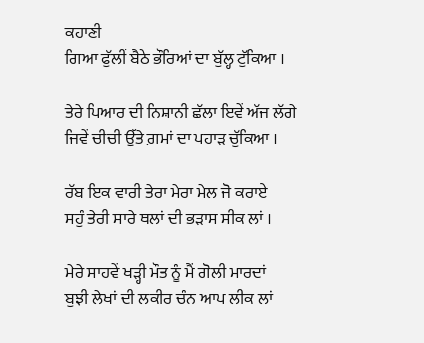ਕਹਾਣੀ
ਗਿਆ ਫੁੱਲੀਂ ਬੈਠੇ ਭੌਰਿਆਂ ਦਾ ਬੁੱਲ੍ਹ ਟੁੱਕਿਆ ।

ਤੇਰੇ ਪਿਆਰ ਦੀ ਨਿਸ਼ਾਨੀ ਛੱਲਾ ਇਵੇਂ ਅੱਜ ਲੱਗੇ
ਜਿਵੇਂ ਚੀਚੀ ਉੱਤੇ ਗ਼ਮਾਂ ਦਾ ਪਹਾੜ ਚੁੱਕਿਆ ।

ਰੱਬ ਇਕ ਵਾਰੀ ਤੇਰਾ ਮੇਰਾ ਮੇਲ ਜੋ ਕਰਾਏ
ਸਹੁੰ ਤੇਰੀ ਸਾਰੇ ਥਲਾਂ ਦੀ ਭੜਾਸ ਸੀਕ ਲਾਂ ।

ਮੇਰੇ ਸਾਹਵੇਂ ਖੜ੍ਹੀ ਮੌਤ ਨੂੰ ਮੈਂ ਗੋਲੀ ਮਾਰਦਾਂ
ਬੁਝੀ ਲੇਖਾਂ ਦੀ ਲਕੀਰ ਚੰਨ ਆਪ ਲੀਕ ਲਾਂ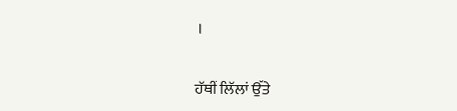।

ਹੱਥੀਂ ਲਿੱਲਾਂ ਉੱਤੇ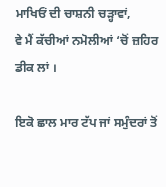ਮਾਖਿਓਂ ਦੀ ਚਾਸ਼ਨੀ ਚੜ੍ਹਾਵਾਂ,
ਵੇ ਮੈਂ ਕੱਚੀਆਂ ਨਮੋਲੀਆਂ ‘ਚੋਂ ਜ਼ਹਿਰ ਡੀਕ ਲਾਂ ।

ਇਕੋ ਛਾਲ ਮਾਰ ਟੱਪ ਜਾਂ ਸਮੁੰਦਰਾਂ ਤੋਂ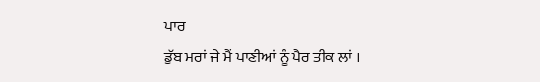ਪਾਰ
ਡੁੱਬ ਮਰਾਂ ਜੇ ਮੈਂ ਪਾਣੀਆਂ ਨੂੰ ਪੈਰ ਤੀਕ ਲਾਂ ।